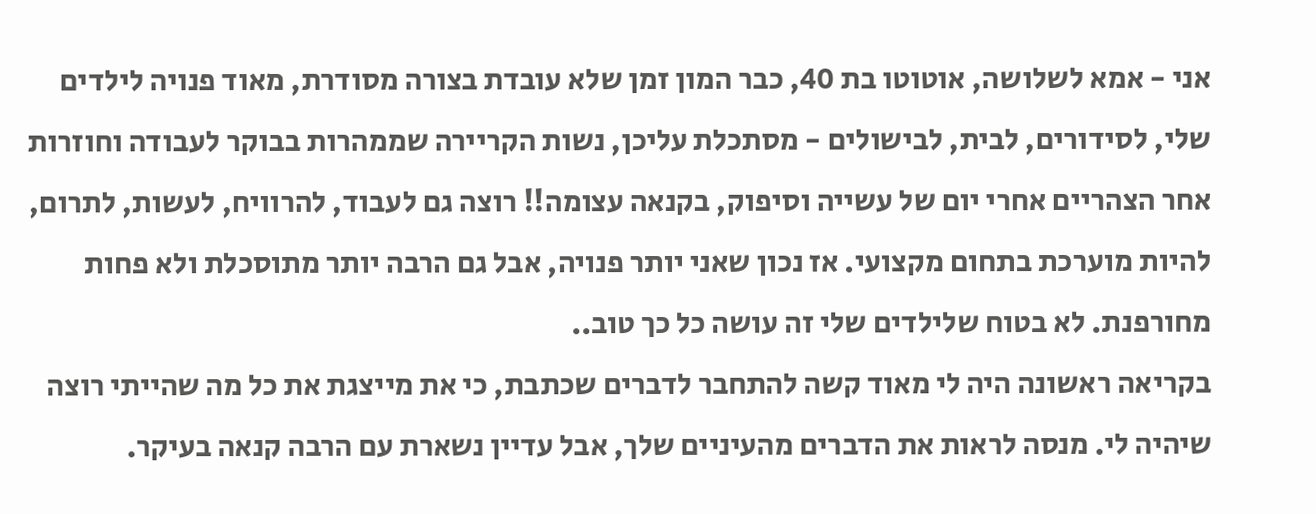אני - אמא לשלושה, אוטוטו בת 40, כבר המון זמן שלא עובדת בצורה מסודרת, מאוד פנויה לילדים שלי, לסידורים, לבית, לבישולים - מסתכלת עליכן, נשות הקריירה שממהרות בבוקר לעבודה וחוזרות אחר הצהריים אחרי יום של עשייה וסיפוק, בקנאה עצומה!! רוצה גם לעבוד, להרוויח, לעשות, לתרום, להיות מוערכת בתחום מקצועי. אז נכון שאני יותר פנויה, אבל גם הרבה יותר מתוסכלת ולא פחות מחורפנת. לא בטוח שלילדים שלי זה עושה כל כך טוב..
בקריאה ראשונה היה לי מאוד קשה להתחבר לדברים שכתבת, כי את מייצגת את כל מה שהייתי רוצה שיהיה לי. מנסה לראות את הדברים מהעיניים שלך, אבל עדיין נשארת עם הרבה קנאה בעיקר.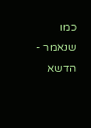כמו שנאמר - הדשא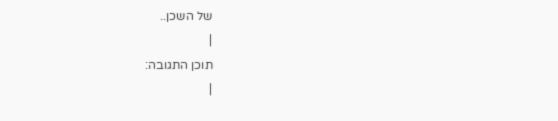של השכן..
|
תוכן התגובה:
|